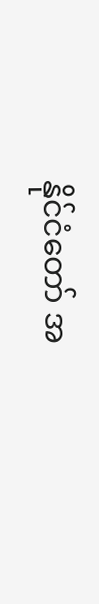နိုင်ငံတော် အ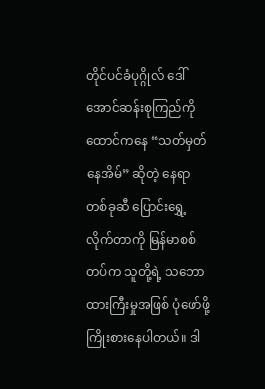တိုင်ပင်ခံပုဂ္ဂိုလ် ဒေါ်အောင်ဆန်းစုကြည်ကို ထောင်ကနေ “သတ်မှတ်နေအိမ်” ဆိုတဲ့ နေရာတစ်ခုဆီ ပြောင်းရွှေ့လိုက်တာကို မြန်မာစစ်တပ်က သူတို့ရဲ့ သဘောထားကြီးမှုအဖြစ် ပုံဖော်ဖို့ ကြိုးစားနေပါတယ်။ ဒါ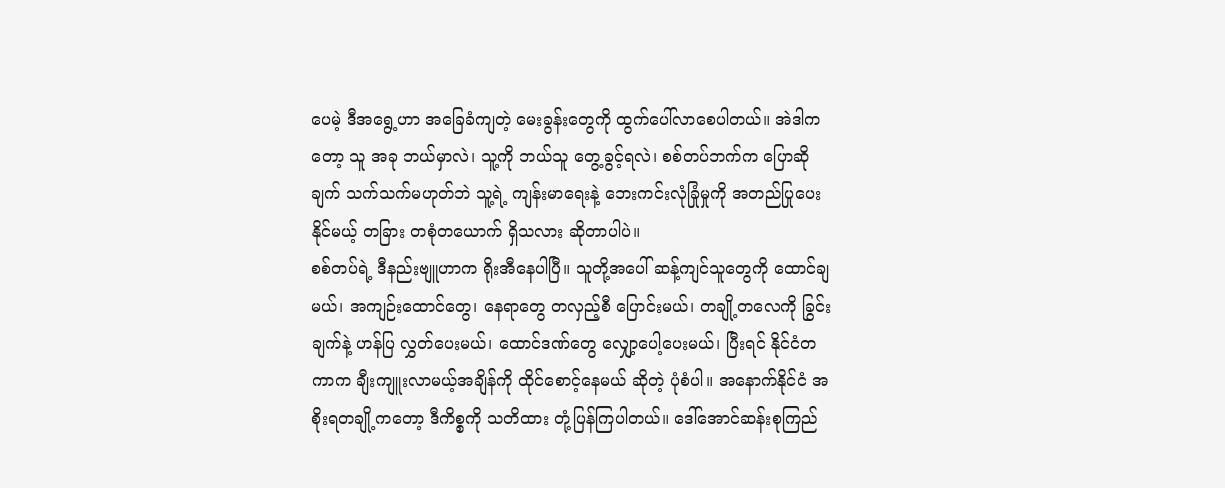ပေမဲ့ ဒီအရွေ့ဟာ အခြေခံကျတဲ့ မေးခွန်းတွေကို ထွက်ပေါ်လာစေပါတယ်။ အဲဒါကတော့ သူ အခု ဘယ်မှာလဲ၊ သူ့ကို ဘယ်သူ တွေ့ခွင့်ရလဲ၊ စစ်တပ်ဘက်က ပြောဆိုချက် သက်သက်မဟုတ်ဘဲ သူ့ရဲ့ ကျန်းမာရေးနဲ့ ဘေးကင်းလုံခြုံမှုကို အတည်ပြုပေးနိုင်မယ့် တခြား တစုံတယောက် ရှိသလား ဆိုတာပါပဲ။
စစ်တပ်ရဲ့ ဒီနည်းဗျူဟာက ရိုးအီနေပါပြီ။ သူတို့အပေါ် ဆန့်ကျင်သူတွေကို ထောင်ချမယ်၊ အကျဉ်းထောင်တွေ၊ နေရာတွေ တလှည့်စီ ပြောင်းမယ်၊ တချို့တလေကို ခြွင်းချက်နဲ့ ဟန်ပြ လွှတ်ပေးမယ်၊ ထောင်ဒဏ်တွေ လျှော့ပေါ့ပေးမယ်၊ ပြီးရင် နိုင်ငံတကာက ချီးကျူးလာမယ့်အချိန်ကို ထိုင်စောင့်နေမယ် ဆိုတဲ့ ပုံစံပါ။ အနောက်နိုင်ငံ အစိုးရတချို့ကတော့ ဒီကိစ္စကို သတိထား တုံ့ပြန်ကြပါတယ်။ ဒေါ်အောင်ဆန်းစုကြည်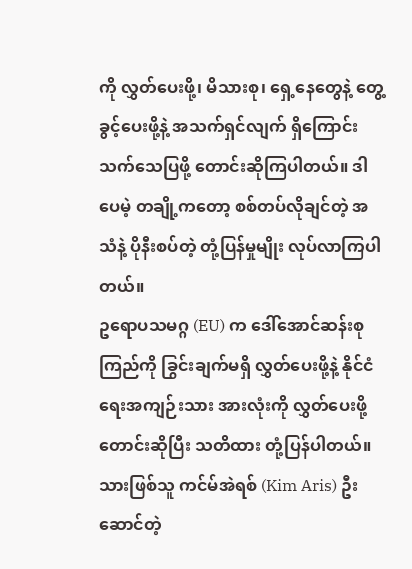ကို လွှတ်ပေးဖို့၊ မိသားစု၊ ရှေ့နေတွေနဲ့ တွေ့ခွင့်ပေးဖို့နဲ့ အသက်ရှင်လျက် ရှိကြောင်း သက်သေပြဖို့ တောင်းဆိုကြပါတယ်။ ဒါပေမဲ့ တချို့ကတော့ စစ်တပ်လိုချင်တဲ့ အသံနဲ့ ပိုနီးစပ်တဲ့ တုံ့ပြန်မှုမျိုး လုပ်လာကြပါတယ်။
ဥရောပသမဂ္ဂ (EU) က ဒေါ်အောင်ဆန်းစုကြည်ကို ခြွင်းချက်မရှိ လွှတ်ပေးဖို့နဲ့ နိုင်ငံရေးအကျဉ်းသား အားလုံးကို လွှတ်ပေးဖို့ တောင်းဆိုပြီး သတိထား တုံ့ပြန်ပါတယ်။ သားဖြစ်သူ ကင်မ်အဲရစ် (Kim Aris) ဦးဆောင်တဲ့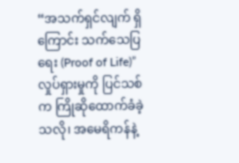“အသက်ရှင်လျက် ရှိကြောင်း သက်သေပြရေး (Proof of Life)” လှုပ်ရှားမှုကို ပြင်သစ်က ကြိုဆိုထောက်ခံခဲ့သလို၊ အမေရိကန်နဲ့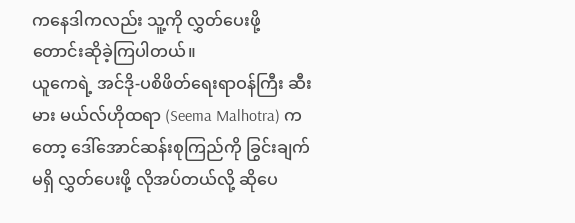ကနေဒါကလည်း သူ့ကို လွှတ်ပေးဖို့ တောင်းဆိုခဲ့ကြပါတယ်။
ယူကေရဲ့ အင်ဒို-ပစိဖိတ်ရေးရာဝန်ကြီး ဆီးမား မယ်လ်ဟိုထရာ (Seema Malhotra) ကတော့ ဒေါ်အောင်ဆန်းစုကြည်ကို ခြွင်းချက်မရှိ လွှတ်ပေးဖို့ လိုအပ်တယ်လို့ ဆိုပေ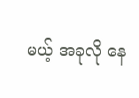မယ့် အခုလို နေ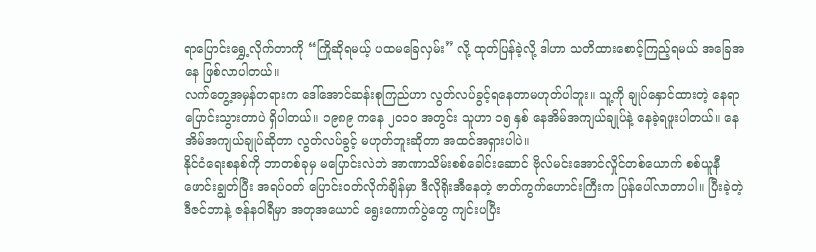ရာပြောင်းရွှေ့လိုက်တာကို “ကြိုဆိုရမယ့် ပထမခြေလှမ်း” လို့ ထုတ်ပြန်ခဲ့လို့ ဒါဟာ သတိထားစောင့်ကြည့်ရမယ် အခြေအနေ ဖြစ်လာပါတယ်။
လက်တွေ့အမှန်တရားက ဒေါ်အောင်ဆန်းစုကြည်ဟာ လွတ်လပ်ခွင့်ရနေတာမဟုတ်ပါဘူး။ သူ့ကို ချုပ်နှောင်ထားတဲ့ နေရာ ပြောင်းသွားတာပဲ ရှိပါတယ်။ ၁၉၈၉ ကနေ ၂၀၁၀ အတွင်း သူဟာ ၁၅ နှစ် နေအိမ်အကျယ်ချုပ်နဲ့ နေခဲ့ရဖူးပါတယ်။ နေအိမ်အကျယ်ချုပ်ဆိုတာ လွတ်လပ်ခွင့် မဟုတ်ဘူးဆိုတာ အထင်အရှားပါပဲ။
နိုင်ငံရေးစနစ်ကို ဘာတစ်ခုမှ မပြောင်းလဲဘဲ အာဏာသိမ်းစစ်ခေါင်းဆောင် ဗိုလ်မင်းအောင်လှိုင်တစ်ယောက် စစ်ယူနီဖောင်းချွတ်ပြီး အရပ်ဝတ် ပြောင်းဝတ်လိုက်ချိန်မှာ ဒီလိုရိုးအီနေတဲ့ ဇာတ်ကွက်ဟောင်းကြီးက ပြန်ပေါ်လာတာပါ။ ပြီးခဲ့တဲ့ ဒီဇင်ဘာနဲ့ ဇန်နဝါရီမှာ အတုအယောင် ရွေးကောက်ပွဲတွေ ကျင်းပပြီး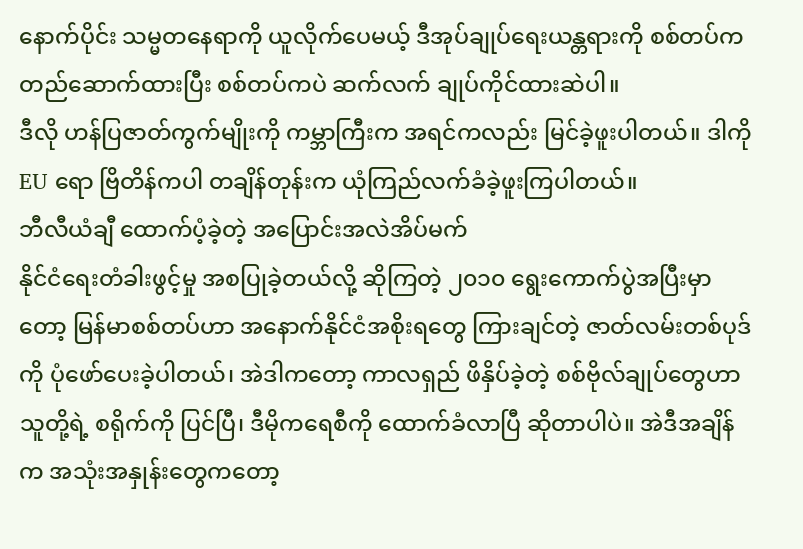နောက်ပိုင်း သမ္မတနေရာကို ယူလိုက်ပေမယ့် ဒီအုပ်ချုပ်ရေးယန္တရားကို စစ်တပ်က တည်ဆောက်ထားပြီး စစ်တပ်ကပဲ ဆက်လက် ချုပ်ကိုင်ထားဆဲပါ။
ဒီလို ဟန်ပြဇာတ်ကွက်မျိုးကို ကမ္ဘာကြီးက အရင်ကလည်း မြင်ခဲ့ဖူးပါတယ်။ ဒါကို EU ရော ဗြိတိန်ကပါ တချိန်တုန်းက ယုံကြည်လက်ခံခဲ့ဖူးကြပါတယ်။
ဘီလီယံချီ ထောက်ပံ့ခဲ့တဲ့ အပြောင်းအလဲအိပ်မက်
နိုင်ငံရေးတံခါးဖွင့်မှု အစပြုခဲ့တယ်လို့ ဆိုကြတဲ့ ၂၀၁၀ ရွေးကောက်ပွဲအပြီးမှာတော့ မြန်မာစစ်တပ်ဟာ အနောက်နိုင်ငံအစိုးရတွေ ကြားချင်တဲ့ ဇာတ်လမ်းတစ်ပုဒ်ကို ပုံဖော်ပေးခဲ့ပါတယ်၊ အဲဒါကတော့ ကာလရှည် ဖိနှိပ်ခဲ့တဲ့ စစ်ဗိုလ်ချုပ်တွေဟာ သူတို့ရဲ့ စရိုက်ကို ပြင်ပြီ၊ ဒီမိုကရေစီကို ထောက်ခံလာပြီ ဆိုတာပါပဲ။ အဲဒီအချိန်က အသုံးအနှုန်းတွေကတော့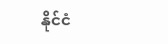နိုင်ငံ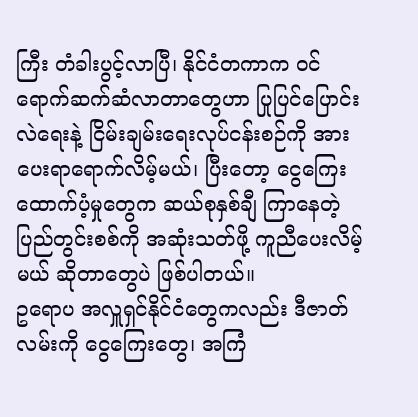ကြီး တံခါးပွင့်လာပြီ၊ နိုင်ငံတကာက ဝင်ရောက်ဆက်ဆံလာတာတွေဟာ ပြုပြင်ပြောင်းလဲရေးနဲ့ ငြိမ်းချမ်းရေးလုပ်ငန်းစဉ်ကို အားပေးရာရောက်လိမ့်မယ်၊ ပြီးတော့ ငွေကြေးထောက်ပံ့မှုတွေက ဆယ်စုနှစ်ချီ ကြာနေတဲ့ ပြည်တွင်းစစ်ကို အဆုံးသတ်ဖို့ ကူညီပေးလိမ့်မယ် ဆိုတာတွေပဲ ဖြစ်ပါတယ်။
ဥရောပ အလှူရှင်နိုင်ငံတွေကလည်း ဒီဇာတ်လမ်းကို ငွေကြေးတွေ၊ အကြံ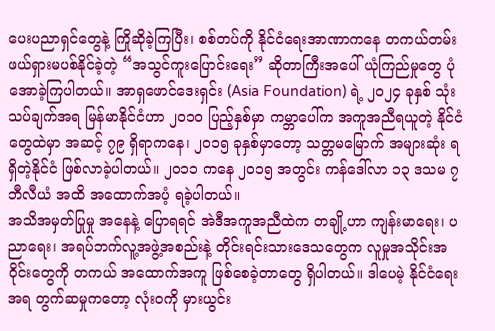ပေးပညာရှင်တွေနဲ့ ကြိုဆိုခဲ့ကြပြီး၊ စစ်တပ်ကို နိုင်ငံရေးအာဏာကနေ တကယ်တမ်း ဖယ်ရှားမပစ်နိုင်ခဲ့တဲ့ “အသွင်ကူးပြောင်းရေး” ဆိုတာကြီးအပေါ် ယုံကြည်မှုတွေ ပုံအောခဲ့ကြပါတယ်။ အာရှဖောင်ဒေးရှင်း (Asia Foundation) ရဲ့ ၂၀၂၄ ခုနှစ် သုံးသပ်ချက်အရ မြန်မာနိုင်ငံဟာ ၂၀၁၀ ပြည့်နှစ်မှာ ကမ္ဘာပေါ်က အကူအညီရယူတဲ့ နိုင်ငံတွေထဲမှာ အဆင့် ၇၉ ရှိရာကနေ၊ ၂၀၁၅ ခုနှစ်မှာတော့ သတ္တမမြောက် အများဆုံး ရရှိတဲ့နိုင်ငံ ဖြစ်လာခဲ့ပါတယ်။ ၂၀၁၁ ကနေ ၂၀၁၅ အတွင်း ကန်ဒေါ်လာ ၁၃ ဒသမ ၇ ဘီလီယံ အထိ အထောက်အပံ့ ရခဲ့ပါတယ်။
အသိအမှတ်ပြုမှု အနေနဲ့ ပြောရရင် အဲဒီအကူအညီထဲက တချို့ဟာ ကျန်းမာရေး၊ ပညာရေး၊ အရပ်ဘက်လူ့အဖွဲ့အစည်းနဲ့ တိုင်းရင်းသားဒေသတွေက လူမှုအသိုင်းအဝိုင်းတွေကို တကယ် အထောက်အကူ ဖြစ်စေခဲ့တာတွေ ရှိပါတယ်။ ဒါပေမဲ့ နိုင်ငံရေးအရ တွက်ဆမှုကတော့ လုံးဝကို မှားယွင်း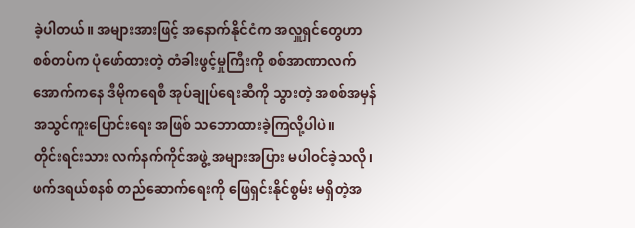ခဲ့ပါတယ်။ အများအားဖြင့် အနောက်နိုင်ငံက အလှူရှင်တွေဟာ စစ်တပ်က ပုံဖော်ထားတဲ့ တံခါးဖွင့်မှုကြီးကို စစ်အာဏာလက်အောက်ကနေ ဒီမိုကရေစီ အုပ်ချုပ်ရေးဆီကို သွားတဲ့ အစစ်အမှန် အသွင်ကူးပြောင်းရေး အဖြစ် သဘောထားခဲ့ကြလို့ပါပဲ။
တိုင်းရင်းသား လက်နက်ကိုင်အဖွဲ့ အများအပြား မပါဝင်ခဲ့သလို၊ ဖက်ဒရယ်စနစ် တည်ဆောက်ရေးကို ဖြေရှင်းနိုင်စွမ်း မရှိတဲ့အ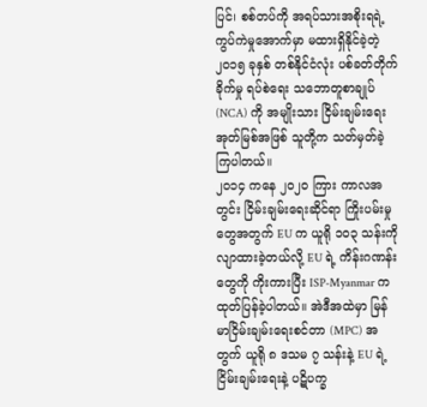ပြင်၊ စစ်တပ်ကို အရပ်သားအစိုးရရဲ့ ကွပ်ကဲမှုအောက်မှာ မထားရှိနိုင်ခဲ့တဲ့ ၂၀၁၅ ခုနှစ် တစ်နိုင်ငံလုံး ပစ်ခတ်တိုက်ခိုက်မှု ရပ်စဲရေး သဘောတူစာချုပ် (NCA) ကို အမျိုးသား ငြိမ်းချမ်းရေးအုတ်မြစ်အဖြစ် သူတို့က သတ်မှတ်ခဲ့ကြပါတယ်။
၂၀၁၄ ကနေ ၂၀၂၀ ကြား ကာလအတွင်း ငြိမ်းချမ်းရေးဆိုင်ရာ ကြိုးပမ်းမှုတွေအတွက် EU က ယူရို ၁၀၃ သန်းကို လျာထားခဲ့တယ်လို့ EU ရဲ့ ကိန်းဂဏန်းတွေကို ကိုးကားပြီး ISP-Myanmar က ထုတ်ပြန်ခဲ့ပါတယ်။ အဲဒီအထဲမှာ မြန်မာငြိမ်းချမ်းရေးစင်တာ (MPC) အတွက် ယူရို ၈ ဒသမ ၇ သန်းနဲ့ EU ရဲ့ ငြိမ်းချမ်းရေးနဲ့ ပဋိပက္ခ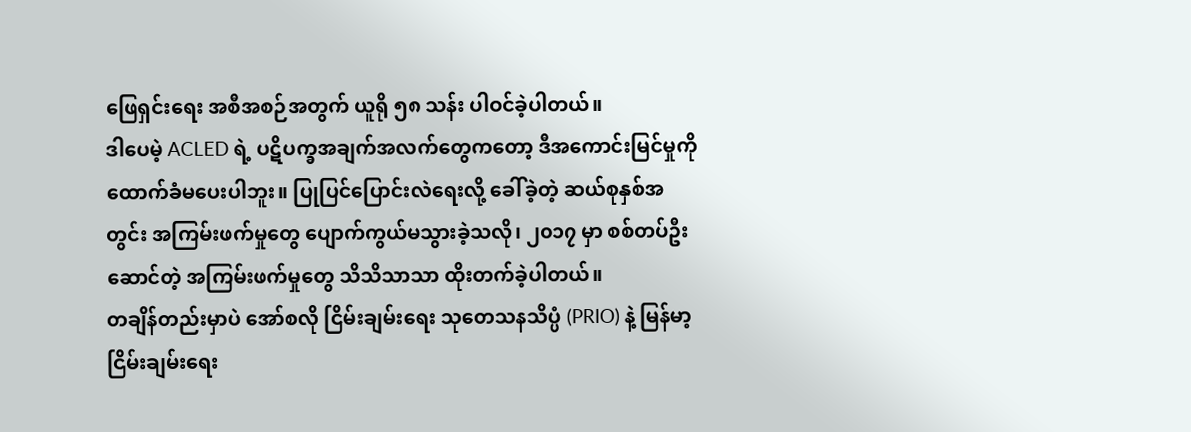ဖြေရှင်းရေး အစီအစဉ်အတွက် ယူရို ၅၈ သန်း ပါဝင်ခဲ့ပါတယ်။
ဒါပေမဲ့ ACLED ရဲ့ ပဋိပက္ခအချက်အလက်တွေကတော့ ဒီအကောင်းမြင်မှုကို ထောက်ခံမပေးပါဘူး။ ပြုပြင်ပြောင်းလဲရေးလို့ ခေါ်ခဲ့တဲ့ ဆယ်စုနှစ်အတွင်း အကြမ်းဖက်မှုတွေ ပျောက်ကွယ်မသွားခဲ့သလို၊ ၂၀၁၇ မှာ စစ်တပ်ဦးဆောင်တဲ့ အကြမ်းဖက်မှုတွေ သိသိသာသာ ထိုးတက်ခဲ့ပါတယ်။
တချိန်တည်းမှာပဲ အော်စလို ငြိမ်းချမ်းရေး သုတေသနသိပ္ပံ (PRIO) နဲ့ မြန်မာ့ငြိမ်းချမ်းရေး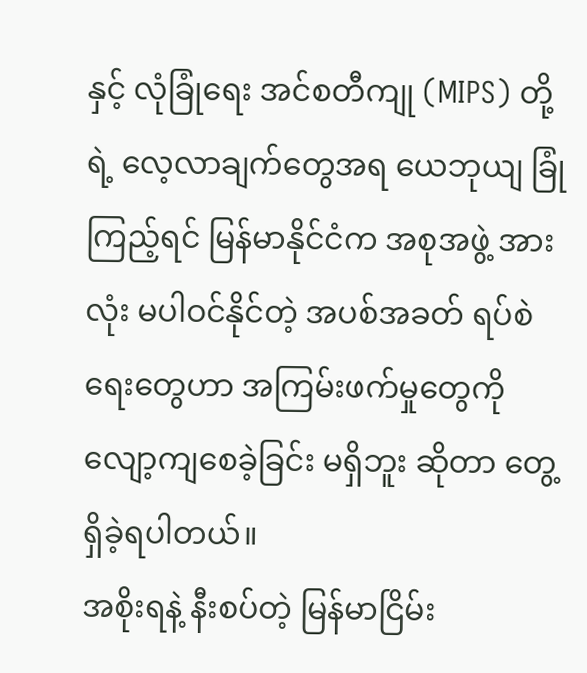နှင့် လုံခြုံရေး အင်စတီကျု (MIPS) တို့ရဲ့ လေ့လာချက်တွေအရ ယေဘုယျ ခြုံကြည့်ရင် မြန်မာနိုင်ငံက အစုအဖွဲ့ အားလုံး မပါဝင်နိုင်တဲ့ အပစ်အခတ် ရပ်စဲရေးတွေဟာ အကြမ်းဖက်မှုတွေကို လျော့ကျစေခဲ့ခြင်း မရှိဘူး ဆိုတာ တွေ့ရှိခဲ့ရပါတယ်။
အစိုးရနဲ့ နီးစပ်တဲ့ မြန်မာငြိမ်း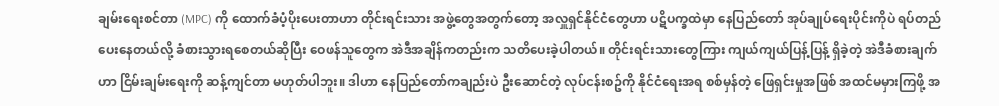ချမ်းရေးစင်တာ (MPC) ကို ထောက်ခံပံ့ပိုးပေးတာဟာ တိုင်းရင်းသား အဖွဲ့တွေအတွက်တော့ အလှူရှင်နိုင်ငံတွေဟာ ပဋိပက္ခထဲမှာ နေပြည်တော် အုပ်ချုပ်ရေးပိုင်းကိုပဲ ရပ်တည်ပေးနေတယ်လို့ ခံစားသွားရစေတယ်ဆိုပြီး ဝေဖန်သူတွေက အဲဒီအချိန်ကတည်းက သတိပေးခဲ့ပါတယ်။ တိုင်းရင်းသားတွေကြား ကျယ်ကျယ်ပြန့်ပြန့် ရှိခဲ့တဲ့ အဲဒီခံစားချက်ဟာ ငြိမ်းချမ်းရေးကို ဆန့်ကျင်တာ မဟုတ်ပါဘူး။ ဒါဟာ နေပြည်တော်ကချည်းပဲ ဦးဆောင်တဲ့ လုပ်ငန်းစဥ်ကို နိုင်ငံရေးအရ စစ်မှန်တဲ့ ဖြေရှင်းမှုအဖြစ် အထင်မမှားကြဖို့ အ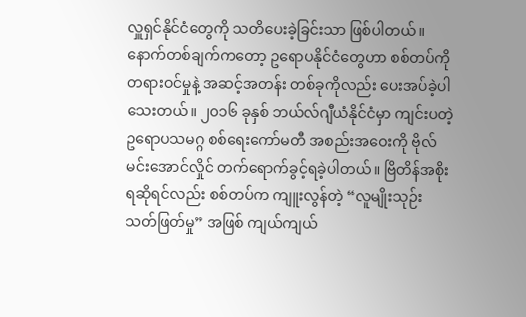လှူရှင်နိုင်ငံတွေကို သတိပေးခဲ့ခြင်းသာ ဖြစ်ပါတယ်။
နောက်တစ်ချက်ကတော့ ဥရောပနိုင်ငံတွေဟာ စစ်တပ်ကို တရားဝင်မှုနဲ့ အဆင့်အတန်း တစ်ခုကိုလည်း ပေးအပ်ခဲ့ပါသေးတယ်။ ၂၀၁၆ ခုနှစ် ဘယ်လ်ဂျီယံနိုင်ငံမှာ ကျင်းပတဲ့ ဥရောပသမဂ္ဂ စစ်ရေးကော်မတီ အစည်းအဝေးကို ဗိုလ်မင်းအောင်လှိုင် တက်ရောက်ခွင့်ရခဲ့ပါတယ်။ ဗြိတိန်အစိုးရဆိုရင်လည်း စစ်တပ်က ကျူးလွန်တဲ့ “လူမျိုးသုဉ်းသတ်ဖြတ်မှု” အဖြစ် ကျယ်ကျယ်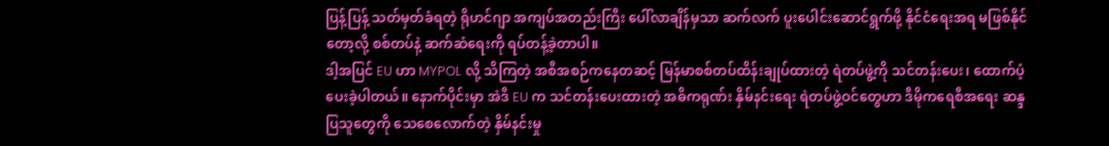ပြန့်ပြန့် သတ်မှတ်ခံရတဲ့ ရိုဟင်ဂျာ အကျပ်အတည်းကြီး ပေါ်လာချိန်မှသာ ဆက်လက် ပူးပေါင်းဆောင်ရွက်ဖို့ နိုင်ငံရေးအရ မဖြစ်နိုင်တော့လို့ စစ်တပ်နဲ့ ဆက်ဆံရေးကို ရပ်တန့်ခဲ့တာပါ။
ဒါ့အပြင် EU ဟာ MYPOL လို့ သိကြတဲ့ အစီအစဉ်ကနေတဆင့် မြန်မာစစ်တပ်ထိန်းချုပ်ထားတဲ့ ရဲတပ်ဖွဲ့ကို သင်တန်းပေး၊ ထောက်ပံ့ပေးခဲ့ပါတယ်။ နောက်ပိုင်းမှာ အဲဒီ EU က သင်တန်းပေးထားတဲ့ အဓိကရုဏ်း နှိမ်နင်းရေး ရဲတပ်ဖွဲ့ဝင်တွေဟာ ဒီမိုကရေစီအရေး ဆန္ဒပြသူတွေကို သေစေလောက်တဲ့ နှိမ်နင်းမှု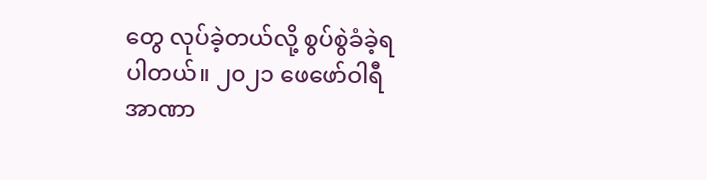တွေ လုပ်ခဲ့တယ်လို့ စွပ်စွဲခံခဲ့ရပါတယ်။ ၂၀၂၁ ဖေဖော်ဝါရီ အာဏာ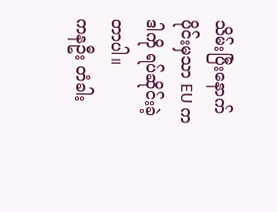သိမ်းပြီးနောက်ပိုင်းမှသာ EU က ဒါကို ရပ်ဆိုင်းခဲ့တာပါ။
ကနဦး တံခါး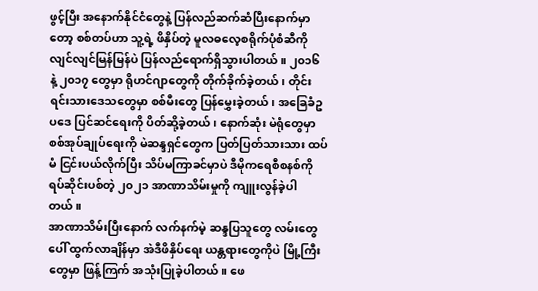ဖွင့်ပြီး အနောက်နိုင်ငံတွေနဲ့ ပြန်လည်ဆက်ဆံပြီးနောက်မှာတော့ စစ်တပ်ဟာ သူ့ရဲ့ ဖိနှိပ်တဲ့ မူလဓလေ့စရိုက်ပုံစံဆီကို လျင်လျင်မြန်မြန်ပဲ ပြန်လည်ရောက်ရှိသွားပါတယ်။ ၂၀၁၆ နဲ့ ၂၀၁၇ တွေမှာ ရိုဟင်ဂျာတွေကို တိုက်ခိုက်ခဲ့တယ်၊ တိုင်းရင်းသားဒေသတွေမှာ စစ်မီးတွေ ပြန်မွှေးခဲ့တယ်၊ အခြေခံဥပဒေ ပြင်ဆင်ရေးကို ပိတ်ဆို့ခဲ့တယ်၊ နောက်ဆုံး မဲရုံတွေမှာ စစ်အုပ်ချုပ်ရေးကို မဲဆန္ဒရှင်တွေက ပြတ်ပြတ်သားသား ထပ်မံ ငြင်းပယ်လိုက်ပြီး သိပ်မကြာခင်မှာပဲ ဒီမိုကရေစီစနစ်ကို ရပ်ဆိုင်းပစ်တဲ့ ၂၀၂၁ အာဏာသိမ်းမှုကို ကျူးလွန်ခဲ့ပါတယ်။
အာဏာသိမ်းပြီးနောက် လက်နက်မဲ့ ဆန္ဒပြသူတွေ လမ်းတွေပေါ် ထွက်လာချိန်မှာ အဲဒီဖိနှိပ်ရေး ယန္တရားတွေကိုပဲ မြို့ကြီးတွေမှာ ဖြန့်ကြက် အသုံးပြုခဲ့ပါတယ်။ ဖေ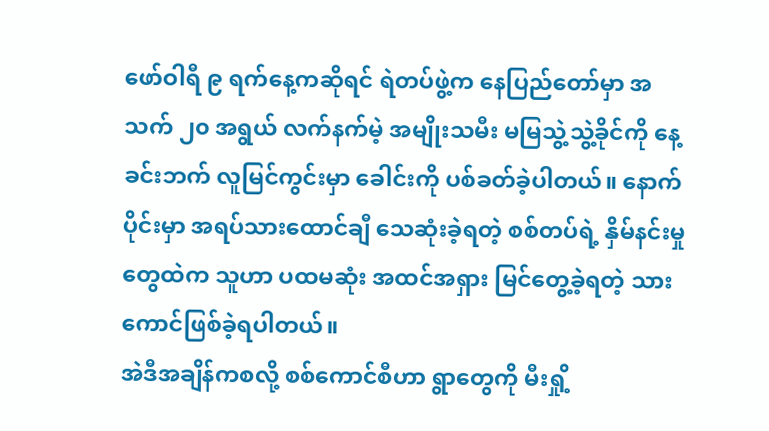ဖော်ဝါရီ ၉ ရက်နေ့ကဆိုရင် ရဲတပ်ဖွဲ့က နေပြည်တော်မှာ အသက် ၂၀ အရွယ် လက်နက်မဲ့ အမျိုးသမီး မမြသွဲ့သွဲ့ခိုင်ကို နေ့ခင်းဘက် လူမြင်ကွင်းမှာ ခေါင်းကို ပစ်ခတ်ခဲ့ပါတယ်။ နောက်ပိုင်းမှာ အရပ်သားထောင်ချီ သေဆုံးခဲ့ရတဲ့ စစ်တပ်ရဲ့ နှိမ်နင်းမှုတွေထဲက သူဟာ ပထမဆုံး အထင်အရှား မြင်တွေ့ခဲ့ရတဲ့ သားကောင်ဖြစ်ခဲ့ရပါတယ်။
အဲဒီအချိန်ကစလို့ စစ်ကောင်စီဟာ ရွာတွေကို မီးရှို့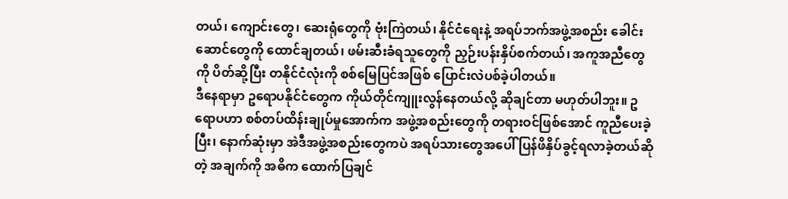တယ်၊ ကျောင်းတွေ၊ ဆေးရုံတွေကို ဗုံးကြဲတယ်၊ နိုင်ငံရေးနဲ့ အရပ်ဘက်အဖွဲ့အစည်း ခေါင်းဆောင်တွေကို ထောင်ချတယ်၊ ဖမ်းဆီးခံရသူတွေကို ညှဉ်းပန်းနှိပ်စက်တယ်၊ အကူအညီတွေကို ပိတ်ဆို့ပြီး တနိုင်ငံလုံးကို စစ်မြေပြင်အဖြစ် ပြောင်းလဲပစ်ခဲ့ပါတယ်။
ဒီနေရာမှာ ဥရောပနိုင်ငံတွေက ကိုယ်တိုင်ကျူးလွန်နေတယ်လို့ ဆိုချင်တာ မဟုတ်ပါဘူး။ ဥရောပဟာ စစ်တပ်ထိန်းချုပ်မှုအောက်က အဖွဲ့အစည်းတွေကို တရားဝင်ဖြစ်အောင် ကူညီပေးခဲ့ပြီး၊ နောက်ဆုံးမှာ အဲဒီအဖွဲ့အစည်းတွေကပဲ အရပ်သားတွေအပေါ် ပြန်ဖိနှိပ်ခွင့်ရလာခဲ့တယ်ဆိုတဲ့ အချက်ကို အဓိက ထောက်ပြချင်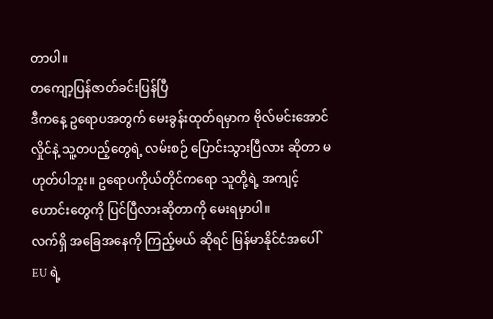တာပါ။
တကျော့ပြန်ဇာတ်ခင်းပြန်ပြီ
ဒီကနေ့ ဥရောပအတွက် မေးခွန်းထုတ်ရမှာက ဗိုလ်မင်းအောင်လှိုင်နဲ့ သူ့တပည့်တွေရဲ့ လမ်းစဉ် ပြောင်းသွားပြီလား ဆိုတာ မဟုတ်ပါဘူး။ ဥရောပကိုယ်တိုင်ကရော သူတို့ရဲ့ အကျင့်ဟောင်းတွေကို ပြင်ပြီလားဆိုတာကို မေးရမှာပါ။
လက်ရှိ အခြေအနေကို ကြည့်မယ် ဆိုရင် မြန်မာနိုင်ငံအပေါ် EU ရဲ့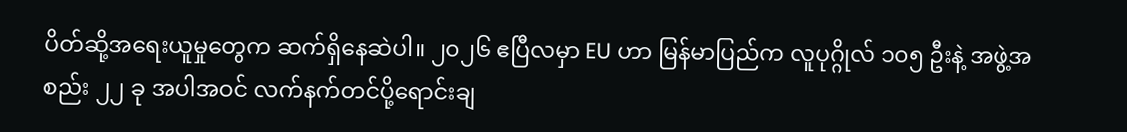ပိတ်ဆို့အရေးယူမှုတွေက ဆက်ရှိနေဆဲပါ။ ၂၀၂၆ ဧပြီလမှာ EU ဟာ မြန်မာပြည်က လူပုဂ္ဂိုလ် ၁၀၅ ဦးနဲ့ အဖွဲ့အစည်း ၂၂ ခု အပါအဝင် လက်နက်တင်ပို့ရောင်းချ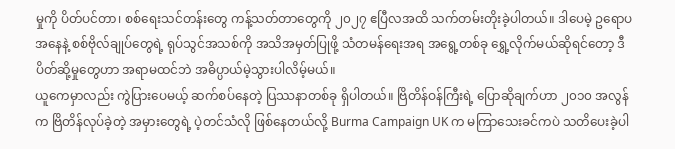မှုကို ပိတ်ပင်တာ၊ စစ်ရေးသင်တန်းတွေ ကန့်သတ်တာတွေကို ၂၀၂၇ ဧပြီလအထိ သက်တမ်းတိုးခဲ့ပါတယ်။ ဒါပေမဲ့ ဥရောပအနေနဲ့ စစ်ဗိုလ်ချုပ်တွေရဲ့ ရုပ်သွင်အသစ်ကို အသိအမှတ်ပြုဖို့ သံတမန်ရေးအရ အရွေ့တစ်ခု ရွှေ့လိုက်မယ်ဆိုရင်တော့ ဒီပိတ်ဆို့မှုတွေဟာ အရာမထင်ဘဲ အဓိပ္ပာယ်မဲ့သွားပါလိမ့်မယ်။
ယူကေမှာလည်း ကွဲပြားပေမယ့် ဆက်စပ်နေတဲ့ ပြဿနာတစ်ခု ရှိပါတယ်။ ဗြိတိန်ဝန်ကြီးရဲ့ ပြောဆိုချက်ဟာ ၂၀၁၀ အလွန်က ဗြိတိန်လုပ်ခဲ့တဲ့ အမှားတွေရဲ့ ပဲ့တင်သံလို ဖြစ်နေတယ်လို့ Burma Campaign UK က မကြာသေးခင်ကပဲ သတိပေးခဲ့ပါ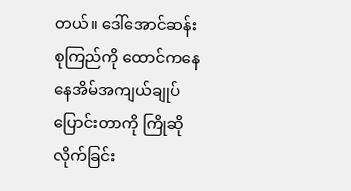တယ်။ ဒေါ်အောင်ဆန်းစုကြည်ကို ထောင်ကနေ နေအိမ်အကျယ်ချုပ် ပြောင်းတာကို ကြိုဆိုလိုက်ခြင်း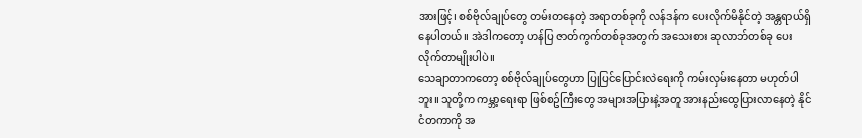အားဖြင့်၊ စစ်ဗိုလ်ချုပ်တွေ တမ်းတနေတဲ့ အရာတစ်ခုကို လန်ဒန်က ပေးလိုက်မိနိုင်တဲ့ အန္တရာယ်ရှိနေပါတယ်။ အဲဒါကတော့ ဟန်ပြ ဇာတ်ကွက်တစ်ခုအတွက် အသေးစား ဆုလာဘ်တစ်ခု ပေးလိုက်တာမျိုးပါပဲ။
သေချာတာကတော့ စစ်ဗိုလ်ချုပ်တွေဟာ ပြုပြင်ပြောင်းလဲရေးကို ကမ်းလှမ်းနေတာ မဟုတ်ပါဘူး။ သူတို့က ကမ္ဘာ့ရေးရာ ဖြစ်စဥ်ကြီးတွေ အများအပြားနဲ့အတူ အားနည်းထွေပြားလာနေတဲ့ နိုင်ငံတကာကို အ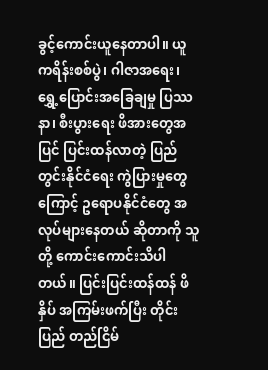ခွင့်ကောင်းယူနေတာပါ။ ယူကရိန်းစစ်ပွဲ၊ ဂါဇာအရေး၊ ရွှေ့ပြောင်းအခြေချမှု ပြဿနာ၊ စီးပွားရေး ဖိအားတွေအပြင် ပြင်းထန်လာတဲ့ ပြည်တွင်းနိုင်ငံရေး ကွဲပြားမှုတွေကြောင့် ဥရောပနိုင်ငံတွေ အလုပ်များနေတယ် ဆိုတာကို သူတို့ ကောင်းကောင်းသိပါတယ်။ ပြင်းပြင်းထန်ထန် ဖိနှိပ် အကြမ်းဖက်ပြီး တိုင်းပြည် တည်ငြိမ်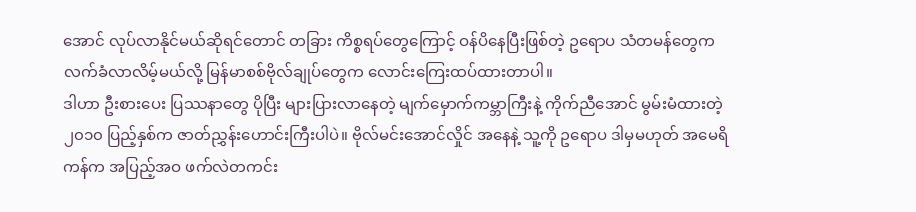အောင် လုပ်လာနိုင်မယ်ဆိုရင်တောင် တခြား ကိစ္စရပ်တွေကြောင့် ဝန်ပိနေပြီးဖြစ်တဲ့ ဥရောပ သံတမန်တွေက လက်ခံလာလိမ့်မယ်လို့ မြန်မာစစ်ဗိုလ်ချုပ်တွေက လောင်းကြေးထပ်ထားတာပါ။
ဒါဟာ ဦးစားပေး ပြဿနာတွေ ပိုပြီး များပြားလာနေတဲ့ မျက်မှောက်ကမ္ဘာကြီးနဲ့ ကိုက်ညီအောင် မွမ်းမံထားတဲ့ ၂၀၁၀ ပြည့်နှစ်က ဇာတ်ညွှန်းဟောင်းကြီးပါပဲ။ ဗိုလ်မင်းအောင်လှိုင် အနေနဲ့ သူ့ကို ဥရောပ ဒါမှမဟုတ် အမေရိကန်က အပြည့်အဝ ဖက်လဲတကင်း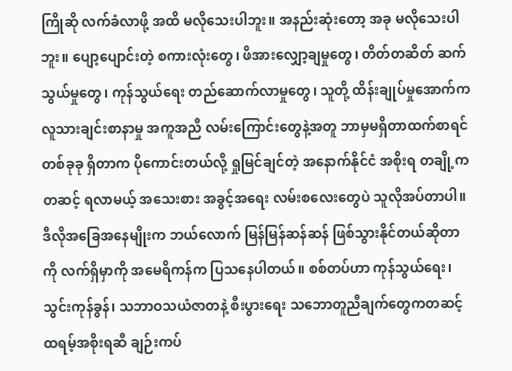ကြိုဆို လက်ခံလာဖို့ အထိ မလိုသေးပါဘူး။ အနည်းဆုံးတော့ အခု မလိုသေးပါဘူး။ ပျော့ပျောင်းတဲ့ စကားလုံးတွေ၊ ဖိအားလျှော့ချမှုတွေ၊ တိတ်တဆိတ် ဆက်သွယ်မှုတွေ၊ ကုန်သွယ်ရေး တည်ဆောက်လာမှုတွေ၊ သူတို့ ထိန်းချုပ်မှုအောက်က လူသားချင်းစာနာမှု အကူအညီ လမ်းကြောင်းတွေနဲ့အတူ ဘာမှမရှိတာထက်စာရင် တစ်ခုခု ရှိတာက ပိုကောင်းတယ်လို့ ရှုမြင်ချင်တဲ့ အနောက်နိုင်ငံ အစိုးရ တချို့ကတဆင့် ရလာမယ့် အသေးစား အခွင့်အရေး လမ်းစလေးတွေပဲ သူလိုအပ်တာပါ။
ဒီလိုအခြေအနေမျိုးက ဘယ်လောက် မြန်မြန်ဆန်ဆန် ဖြစ်သွားနိုင်တယ်ဆိုတာကို လက်ရှိမှာကို အမေရိကန်က ပြသနေပါတယ်။ စစ်တပ်ဟာ ကုန်သွယ်ရေး၊ သွင်းကုန်ခွန်၊ သဘာဝသယံဇာတနဲ့ စီးပွားရေး သဘောတူညီချက်တွေကတဆင့် ထရမ့်အစိုးရဆီ ချဉ်းကပ်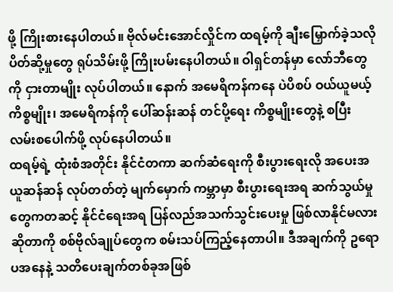ဖို့ ကြိုးစားနေပါတယ်။ ဗိုလ်မင်းအောင်လှိုင်က ထရမ့်ကို ချီးမြှောက်ခဲ့သလို ပိတ်ဆို့မှုတွေ ရုပ်သိမ်းဖို့ ကြိုးပမ်းနေပါတယ်။ ဝါရှင်တန်မှာ လော်ဘီတွေကို ငှားတာမျိုး လုပ်ပါတယ်။ နောက် အမေရိကန်ကနေ ပဲပိစပ် ဝယ်ယူမယ့် ကိစ္စမျိုး၊ အမေရိကန်ကို ပေါ်ဆန်းဆန် တင်ပို့ရေး ကိစ္စမျိုးတွေနဲ့ စပြီး လမ်းစပေါက်ဖို့ လုပ်နေပါတယ်။
ထရမ့်ရဲ့ ထုံးစံအတိုင်း နိုင်ငံတကာ ဆက်ဆံရေးကို စီးပွားရေးလို အပေးအယူဆန်ဆန် လုပ်တတ်တဲ့ မျက်မှောက် ကမ္ဘာမှာ စီးပွားရေးအရ ဆက်သွယ်မှုတွေကတဆင့် နိုင်ငံရေးအရ ပြန်လည်အသက်သွင်းပေးမှု ဖြစ်လာနိုင်မလားဆိုတာကို စစ်ဗိုလ်ချုပ်တွေက စမ်းသပ်ကြည့်နေတာပါ။ ဒီအချက်ကို ဥရောပအနေနဲ့ သတိပေးချက်တစ်ခုအဖြစ်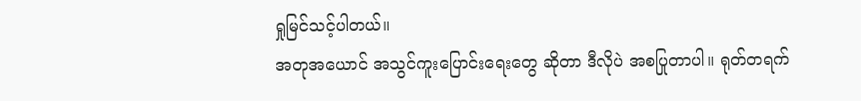ရှုမြင်သင့်ပါတယ်။
အတုအယောင် အသွင်ကူးပြောင်းရေးတွေ ဆိုတာ ဒီလိုပဲ အစပြုတာပါ။ ရုတ်တရက်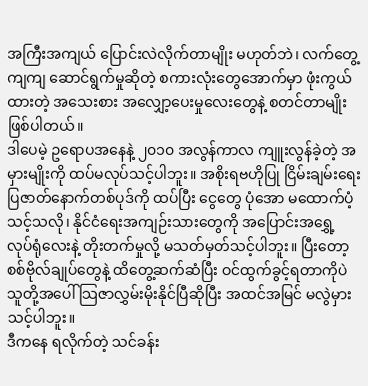အကြီးအကျယ် ပြောင်းလဲလိုက်တာမျိုး မဟုတ်ဘဲ၊ လက်တွေ့ကျကျ ဆောင်ရွက်မှုဆိုတဲ့ စကားလုံးတွေအောက်မှာ ဖုံးကွယ်ထားတဲ့ အသေးစား အလျှော့ပေးမှုလေးတွေနဲ့ စတင်တာမျိုး ဖြစ်ပါတယ်။
ဒါပေမဲ့ ဥရောပအနေနဲ့ ၂၀၁၀ အလွန်ကာလ ကျူးလွန်ခဲ့တဲ့ အမှားမျိုးကို ထပ်မလုပ်သင့်ပါဘူး။ အစိုးရဗဟိုပြု ငြိမ်းချမ်းရေး ပြဇာတ်နောက်တစ်ပုဒ်ကို ထပ်ပြီး ငွေတွေ ပုံအော မထောက်ပံ့သင့်သလို၊ နိုင်ငံရေးအကျဉ်းသားတွေကို အပြောင်းအရွှေ့ လုပ်ရုံလေးနဲ့ တိုးတက်မှုလို့ မသတ်မှတ်သင့်ပါဘူး။ ပြီးတော့ စစ်ဗိုလ်ချုပ်တွေနဲ့ ထိတွေ့ဆက်ဆံပြီး ဝင်ထွက်ခွင့်ရတာကိုပဲ သူတို့အပေါ် သြဇာလွှမ်းမိုးနိုင်ပြီဆိုပြီး အထင်အမြင် မလွဲမှားသင့်ပါဘူး။
ဒီကနေ ရလိုက်တဲ့ သင်ခန်း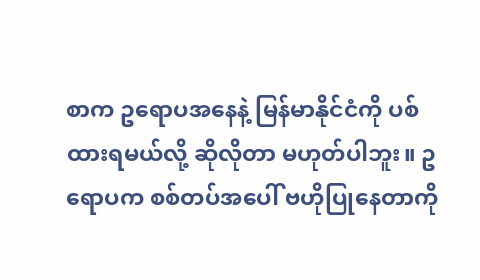စာက ဥရောပအနေနဲ့ မြန်မာနိုင်ငံကို ပစ်ထားရမယ်လို့ ဆိုလိုတာ မဟုတ်ပါဘူး။ ဥရောပက စစ်တပ်အပေါ် ဗဟိုပြုနေတာကို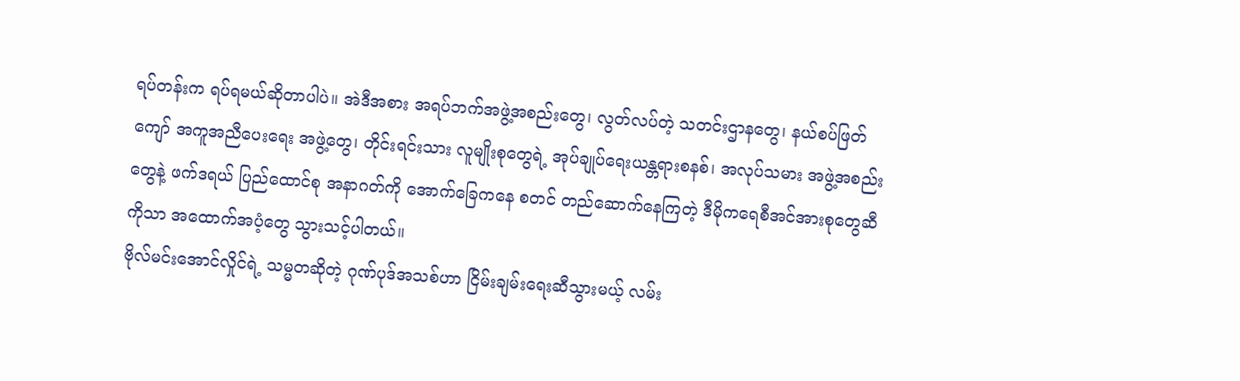ရပ်တန်းက ရပ်ရမယ်ဆိုတာပါပဲ။ အဲဒီအစား အရပ်ဘက်အဖွဲ့အစည်းတွေ၊ လွတ်လပ်တဲ့ သတင်းဌာနတွေ၊ နယ်စပ်ဖြတ်ကျော် အကူအညီပေးရေး အဖွဲ့တွေ၊ တိုင်းရင်းသား လူမျိုးစုတွေရဲ့ အုပ်ချုပ်ရေးယန္တရားစနစ်၊ အလုပ်သမား အဖွဲ့အစည်းတွေနဲ့ ဖက်ဒရယ် ပြည်ထောင်စု အနာဂတ်ကို အောက်ခြေကနေ စတင် တည်ဆောက်နေကြတဲ့ ဒီမိုကရေစီအင်အားစုတွေဆီကိုသာ အထောက်အပံ့တွေ သွားသင့်ပါတယ်။
ဗိုလ်မင်းအောင်လှိုင်ရဲ့ သမ္မတဆိုတဲ့ ဂုဏ်ပုဒ်အသစ်ဟာ ငြိမ်းချမ်းရေးဆီသွားမယ့် လမ်း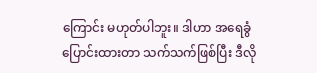ကြောင်း မဟုတ်ပါဘူး။ ဒါဟာ အရေခွံပြောင်းထားတာ သက်သက်ဖြစ်ပြီး ဒီလို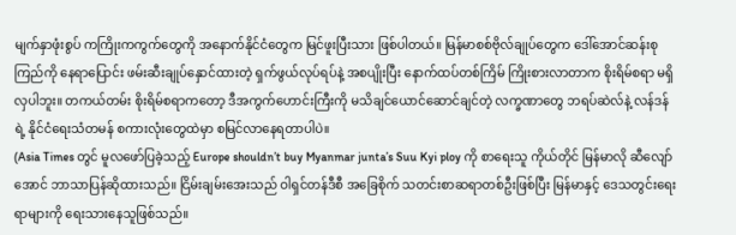မျက်နှာဖုံးစွပ် ကကြိုးကကွက်တွေကို အနောက်နိုင်ငံတွေက မြင်ဖူးပြီးသား ဖြစ်ပါတယ်။ မြန်မာစစ်ဗိုလ်ချုပ်တွေက ဒေါ်အောင်ဆန်းစုကြည်ကို နေရာပြောင်း ဖမ်းဆီးချုပ်နှောင်ထားတဲ့ ရှက်ဖွယ်လုပ်ရပ်နဲ့ အစပျိုးပြီး နောက်ထပ်တစ်ကြိမ် ကြိုးစားလာတာက စိုးရိမ်စရာ မရှိလှပါဘူး။ တကယ်တမ်း စိုးရိမ်စရာကတော့ ဒီအကွက်ဟောင်းကြီးကို မသိချင်ယောင်ဆောင်ချင်တဲ့ လက္ခဏာတွေ ဘရပ်ဆဲလ်နဲ့ လန်ဒန်ရဲ့ နိုင်ငံရေးသံတမန် စကားလုံးတွေထဲမှာ စမြင်လာနေရတာပါပဲ။
(Asia Times တွင် မူလဖော်ပြခဲ့သည့် Europe shouldn’t buy Myanmar junta’s Suu Kyi ploy ကို စာရေးသူ ကိုယ်တိုင် မြန်မာလို ဆီလျော်အောင် ဘာသာပြန်ဆိုထားသည်။ ငြိမ်းချမ်းအေးသည် ဝါရှင်တန်ဒီစီ အခြေစိုက် သတင်းစာဆရာတစ်ဦးဖြစ်ပြီး မြန်မာနှင့် ဒေသတွင်းရေးရာများကို ရေးသားနေသူဖြစ်သည်။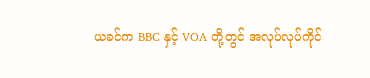ယခင်က BBC နှင့် VOA တို့တွင် အလုပ်လုပ်ကိုင်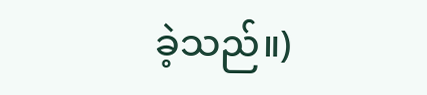ခဲ့သည်။)